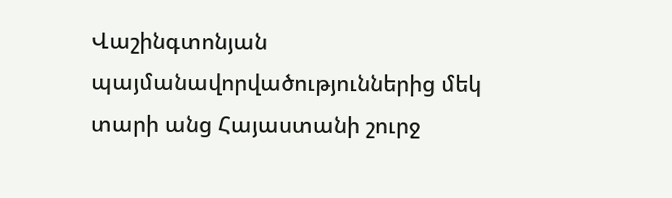Վաշինգտոնյան պայմանավորվածություններից մեկ տարի անց Հայաստանի շուրջ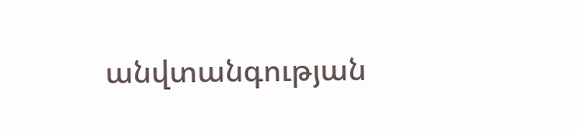անվտանգության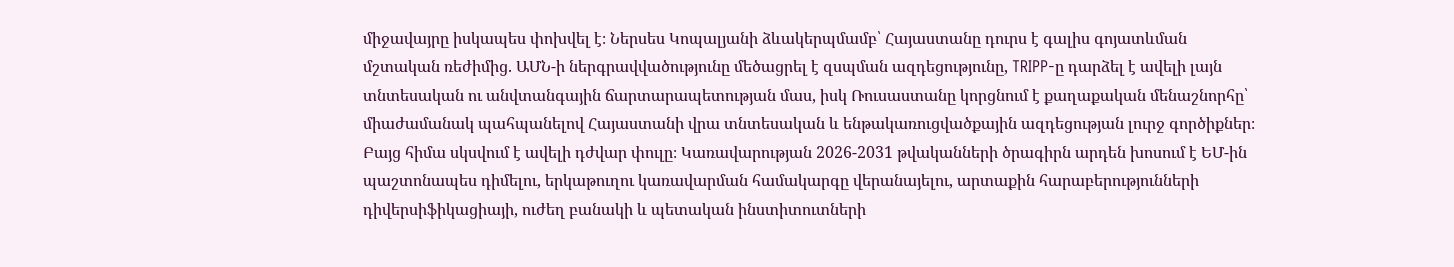միջավայրը իսկապես փոխվել է։ Ներսես Կոպալյանի ձևակերպմամբ՝ Հայաստանը դուրս է գալիս գոյատևման մշտական ռեժիմից. ԱՄՆ-ի ներգրավվածությունը մեծացրել է զսպման ազդեցությունը, TRIPP-ը դարձել է ավելի լայն տնտեսական ու անվտանգային ճարտարապետության մաս, իսկ Ռուսաստանը կորցնում է քաղաքական մենաշնորհը՝ միաժամանակ պահպանելով Հայաստանի վրա տնտեսական և ենթակառուցվածքային ազդեցության լուրջ գործիքներ։ Բայց հիմա սկսվում է ավելի դժվար փուլը։ Կառավարության 2026-2031 թվականների ծրագիրն արդեն խոսում է ԵՄ-ին պաշտոնապես դիմելու, երկաթուղու կառավարման համակարգը վերանայելու, արտաքին հարաբերությունների դիվերսիֆիկացիայի, ուժեղ բանակի և պետական ինստիտուտների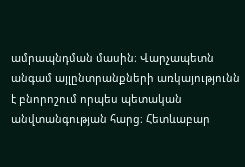ամրապնդման մասին։ Վարչապետն անգամ այլընտրանքների առկայությունն է բնորոշում որպես պետական անվտանգության հարց։ Հետևաբար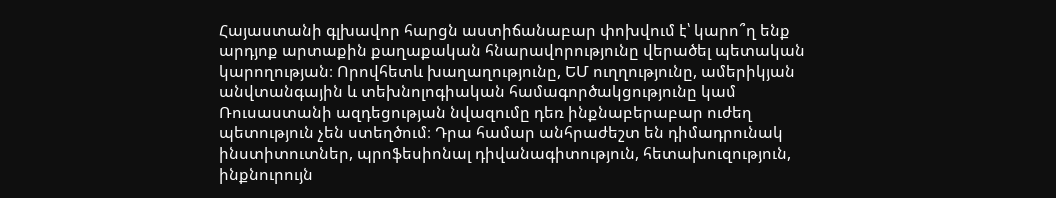Հայաստանի գլխավոր հարցն աստիճանաբար փոխվում է՝ կարո՞ղ ենք արդյոք արտաքին քաղաքական հնարավորությունը վերածել պետական կարողության։ Որովհետև խաղաղությունը, ԵՄ ուղղությունը, ամերիկյան անվտանգային և տեխնոլոգիական համագործակցությունը կամ Ռուսաստանի ազդեցության նվազումը դեռ ինքնաբերաբար ուժեղ պետություն չեն ստեղծում։ Դրա համար անհրաժեշտ են դիմադրունակ ինստիտուտներ, պրոֆեսիոնալ դիվանագիտություն, հետախուզություն, ինքնուրույն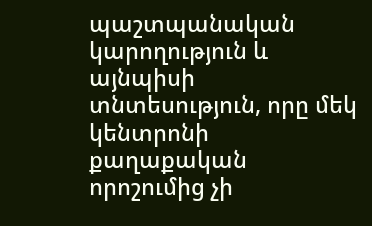պաշտպանական կարողություն և այնպիսի տնտեսություն, որը մեկ կենտրոնի քաղաքական որոշումից չի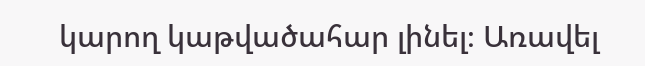կարող կաթվածահար լինել։ Առավել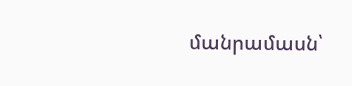մանրամասն՝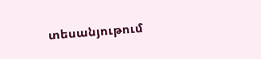տեսանյութում